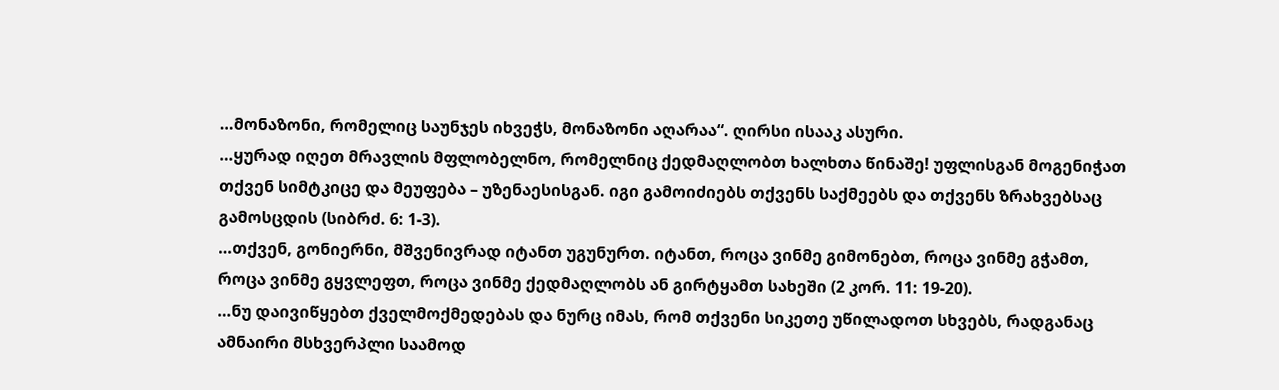…მონაზონი, რომელიც საუნჯეს იხვეჭს, მონაზონი აღარაა“. ღირსი ისააკ ასური.
…ყურად იღეთ მრავლის მფლობელნო, რომელნიც ქედმაღლობთ ხალხთა წინაშე! უფლისგან მოგენიჭათ თქვენ სიმტკიცე და მეუფება – უზენაესისგან. იგი გამოიძიებს თქვენს საქმეებს და თქვენს ზრახვებსაც გამოსცდის (სიბრძ. 6: 1-3).
…თქვენ, გონიერნი, მშვენივრად იტანთ უგუნურთ. იტანთ, როცა ვინმე გიმონებთ, როცა ვინმე გჭამთ, როცა ვინმე გყვლეფთ, როცა ვინმე ქედმაღლობს ან გირტყამთ სახეში (2 კორ. 11: 19-20).
…ნუ დაივიწყებთ ქველმოქმედებას და ნურც იმას, რომ თქვენი სიკეთე უწილადოთ სხვებს, რადგანაც ამნაირი მსხვერპლი საამოდ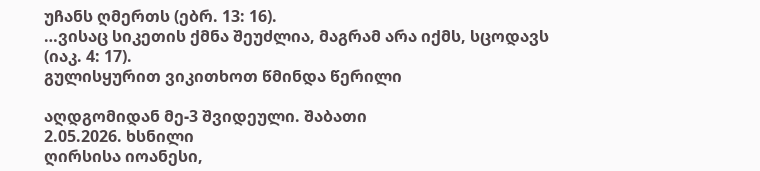უჩანს ღმერთს (ებრ. 13: 16).
…ვისაც სიკეთის ქმნა შეუძლია, მაგრამ არა იქმს, სცოდავს (იაკ. 4: 17).
გულისყურით ვიკითხოთ წმინდა წერილი

აღდგომიდან მე-3 შვიდეული. შაბათი
2.05.2026. ხსნილი
ღირსისა იოანესი,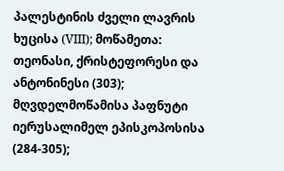პალესტინის ძველი ლავრის ხუცისა (VIII); მოწამეთა: თეონასი, ქრისტეფორესი და ანტონინესი (303); მღვდელმოწამისა პაფნუტი იერუსალიმელ ეპისკოპოსისა (284-305);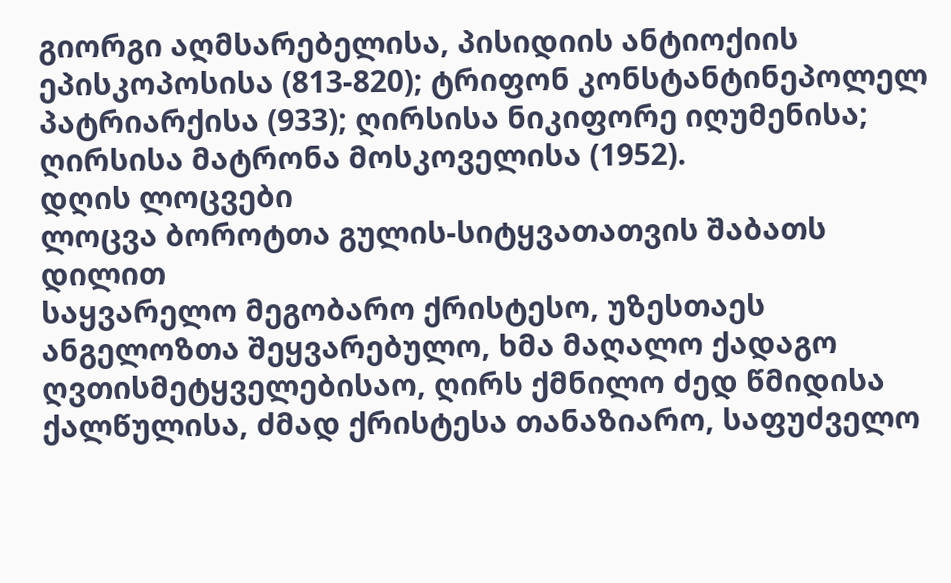გიორგი აღმსარებელისა, პისიდიის ანტიოქიის ეპისკოპოსისა (813-820); ტრიფონ კონსტანტინეპოლელ პატრიარქისა (933); ღირსისა ნიკიფორე იღუმენისა; ღირსისა მატრონა მოსკოველისა (1952).
დღის ლოცვები
ლოცვა ბოროტთა გულის-სიტყვათათვის შაბათს დილით
საყვარელო მეგობარო ქრისტესო, უზესთაეს ანგელოზთა შეყვარებულო, ხმა მაღალო ქადაგო ღვთისმეტყველებისაო, ღირს ქმნილო ძედ წმიდისა ქალწულისა, ძმად ქრისტესა თანაზიარო, საფუძველო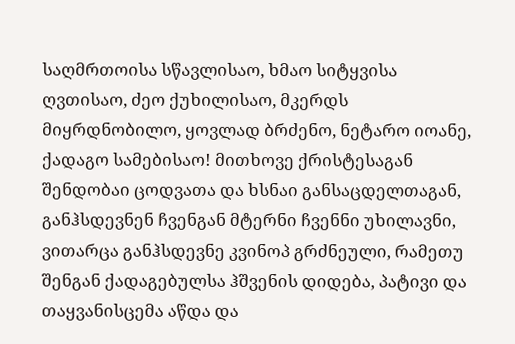საღმრთოისა სწავლისაო, ხმაო სიტყვისა ღვთისაო, ძეო ქუხილისაო, მკერდს მიყრდნობილო, ყოვლად ბრძენო, ნეტარო იოანე, ქადაგო სამებისაო! მითხოვე ქრისტესაგან შენდობაი ცოდვათა და ხსნაი განსაცდელთაგან, განჰსდევნენ ჩვენგან მტერნი ჩვენნი უხილავნი, ვითარცა განჰსდევნე კვინოპ გრძნეული, რამეთუ შენგან ქადაგებულსა ჰშვენის დიდება, პატივი და თაყვანისცემა აწდა და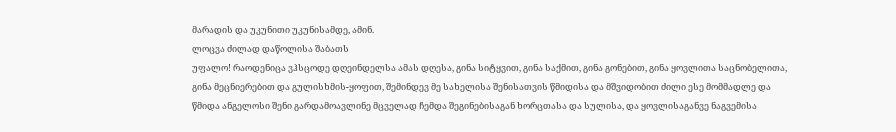მარადის და უკუნითი უკუნისამდე, ამინ.
ლოცვა ძილად დაწოლისა შაბათს
უფალო! რაოდენიცა ვჰსცოდე დღეინდელსა ამას დღესა, გინა სიტყვით, გინა საქმით, გინა გონებით, გინა ყოვლითა საცნობელითა, გინა მეცნიერებით და გულისხმის-ყოფით, შემინდევ მე სახელისა შენისათვის წმიდისა და მშვიდობით ძილი ესე მომმადლე და წმიდა ანგელოსი შენი გარდამოავლინე მცველად ჩემდა შეგინებისაგან ხორცთასა და სულისა, და ყოვლისაგანვე ნაგვემისა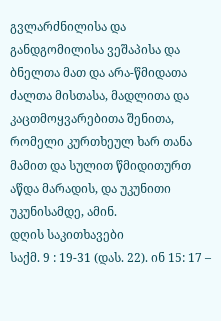გვლარძნილისა და განდგომილისა ვეშაპისა და ბნელთა მათ და არა-წმიდათა ძალთა მისთასა, მადლითა და კაცთმოყვარებითა შენითა, რომელი კურთხეულ ხარ თანა მამით და სულით წმიდითურთ აწდა მარადის, და უკუნითი უკუნისამდე, ამინ.
დღის საკითხავები
საქმ. 9 : 19-31 (დას. 22). ინ 15: 17 –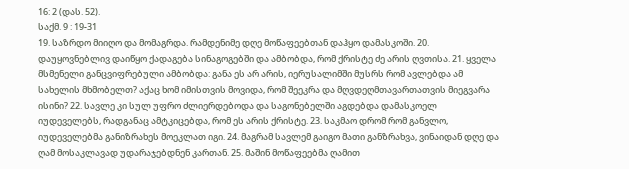16: 2 (დას. 52).
საქმ. 9 : 19-31
19. საზრდო მიიღო და მომაგრდა. რამდენიმე დღე მოწაფეებთან დაჰყო დამასკოში. 20. დაუყოვნებლივ დაიწყო ქადაგება სინაგოგებში და ამბობდა, რომ ქრისტე ძე არის ღვთისა. 21. ყველა მსმენელი განცვიფრებული ამბობდა: განა ეს არ არის, იერუსალიმში მუსრს რომ ავლებდა ამ სახელის მხმობელთ? აქაც ხომ იმისთვის მოვიდა, რომ შეეკრა და მღვდეღმთავართათვის მიეგვარა ისინი? 22. სავლე კი სულ უფრო ძლიერდებოდა და საგონებელში აგდებდა დამასკოელ იუდეველებს, რადგანაც ამტკიცებდა, რომ ეს არის ქრისტე. 23. საკმაო დრომ რომ განვლო, იუდეველებმა განიზრახეს მოეკლათ იგი. 24. მაგრამ სავლემ გაიგო მათი განზრახვა, ვინაიდან დღე და ღამ მოსაკლავად უდარაჯებდნენ კართან. 25. მაშინ მოწაფეებმა ღამით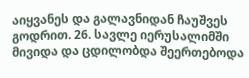აიყვანეს და გალავნიდან ჩაუშვეს გოდრით. 26. სავლე იერუსალიმში მივიდა და ცდილობდა შეერთებოდა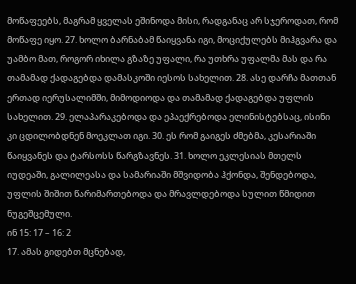მოწაფეებს, მაგრამ ყველას ეშინოდა მისი, რადგანაც არ სჯეროდათ, რომ მოწაფე იყო. 27. ხოლო ბარნაბამ წაიყვანა იგი, მოციქულებს მიჰგვარა და უამბო მათ, როგორ იხილა გზაზე უფალი, რა უთხრა უფალმა მას და რა თამამად ქადაგებდა დამასკოში იესოს სახელით. 28. ასე დარჩა მათთან ერთად იერუსალიმში, მიმოდიოდა და თამამად ქადაგებდა უფლის სახელით. 29. ელაპარაკებოდა და ეპაექრებოდა ელინისტებსაც, ისინი კი ცდილობდნენ მოეკლათ იგი. 30. ეს რომ გაიგეს ძმებმა, კესარიაში წაიყვანეს და ტარსოსს წარგზავნეს. 31. ხოლო ეკლესიას მთელს იუდეაში, გალილეასა და სამარიაში მშვიდობა ჰქონდა, შენდებოდა, უფლის შიშით წარიმართებოდა და მრავლდებოდა სულით წმიდით ნუგეშცემული.
ინ 15: 17 – 16: 2
17. ამას გიდებთ მცნებად,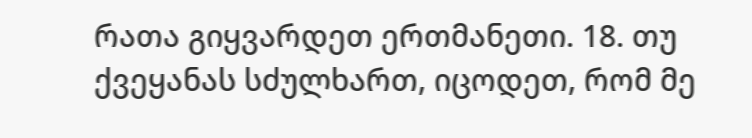რათა გიყვარდეთ ერთმანეთი. 18. თუ ქვეყანას სძულხართ, იცოდეთ, რომ მე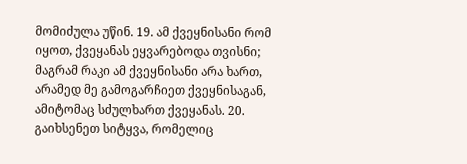მომიძულა უწინ. 19. ამ ქვეყნისანი რომ იყოთ, ქვეყანას ეყვარებოდა თვისნი; მაგრამ რაკი ამ ქვეყნისანი არა ხართ, არამედ მე გამოგარჩიეთ ქვეყნისაგან, ამიტომაც სძულხართ ქვეყანას. 20. გაიხსენეთ სიტყვა, რომელიც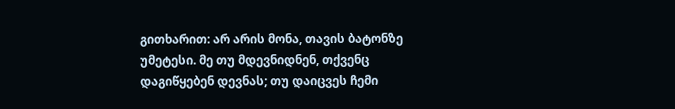გითხარით: არ არის მონა, თავის ბატონზე უმეტესი. მე თუ მდევნიდნენ, თქვენც დაგიწყებენ დევნას; თუ დაიცვეს ჩემი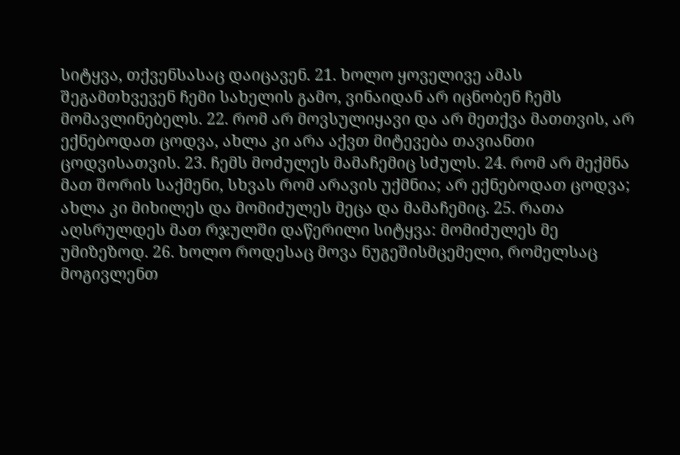სიტყვა, თქვენსასაც დაიცავენ. 21. ხოლო ყოველივე ამას შეგამთხვევენ ჩემი სახელის გამო, ვინაიდან არ იცნობენ ჩემს მომავლინებელს. 22. რომ არ მოვსულიყავი და არ მეთქვა მათთვის, არ ექნებოდათ ცოდვა, ახლა კი არა აქვთ მიტევება თავიანთი ცოდვისათვის. 23. ჩემს მოძულეს მამაჩემიც სძულს. 24. რომ არ მექმნა მათ შორის საქმენი, სხვას რომ არავის უქმნია; არ ექნებოდათ ცოდვა; ახლა კი მიხილეს და მომიძულეს მეცა და მამაჩემიც. 25. რათა აღსრულდეს მათ რჯულში დაწერილი სიტყვა: მომიძულეს მე უმიზეზოდ. 26. ხოლო როდესაც მოვა ნუგეშისმცემელი, რომელსაც მოგივლენთ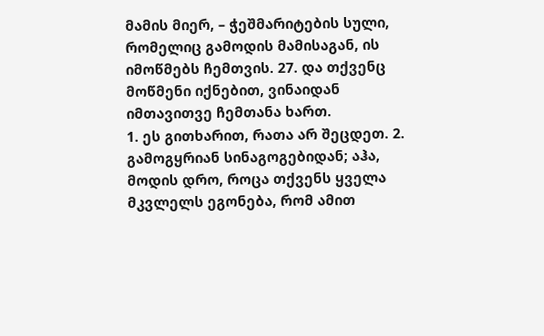მამის მიერ, – ჭეშმარიტების სული, რომელიც გამოდის მამისაგან, ის იმოწმებს ჩემთვის. 27. და თქვენც მოწმენი იქნებით, ვინაიდან იმთავითვე ჩემთანა ხართ.
1. ეს გითხარით, რათა არ შეცდეთ. 2. გამოგყრიან სინაგოგებიდან; აჰა, მოდის დრო, როცა თქვენს ყველა მკვლელს ეგონება, რომ ამით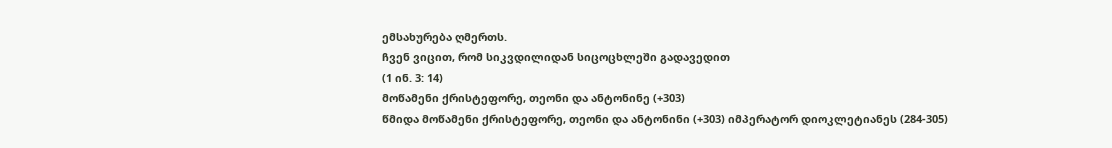ემსახურება ღმერთს.
ჩვენ ვიცით, რომ სიკვდილიდან სიცოცხლეში გადავედით
(1 ინ. 3: 14)
მოწამენი ქრისტეფორე, თეონი და ანტონინე (+303)
წმიდა მოწამენი ქრისტეფორე, თეონი და ანტონინი (+303) იმპერატორ დიოკლეტიანეს (284-305)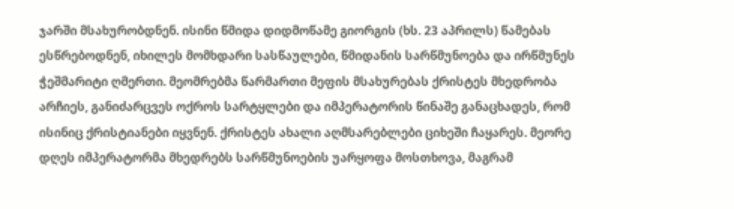ჯარში მსახურობდნენ. ისინი წმიდა დიდმოწამე გიორგის (ხს. 23 აპრილს) წამებას ესწრებოდნენ, იხილეს მომხდარი სასწაულები, წმიდანის სარწმუნოება და ირწმუნეს ჭეშმარიტი ღმერთი. მეომრებმა წარმართი მეფის მსახურებას ქრისტეს მხედრობა არჩიეს, განიძარცვეს ოქროს სარტყლები და იმპერატორის წინაშე განაცხადეს, რომ ისინიც ქრისტიანები იყვნენ. ქრისტეს ახალი აღმსარებლები ციხეში ჩაყარეს. მეორე დღეს იმპერატორმა მხედრებს სარწმუნოების უარყოფა მოსთხოვა, მაგრამ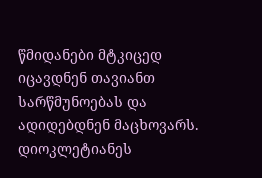წმიდანები მტკიცედ იცავდნენ თავიანთ სარწმუნოებას და ადიდებდნენ მაცხოვარს. დიოკლეტიანეს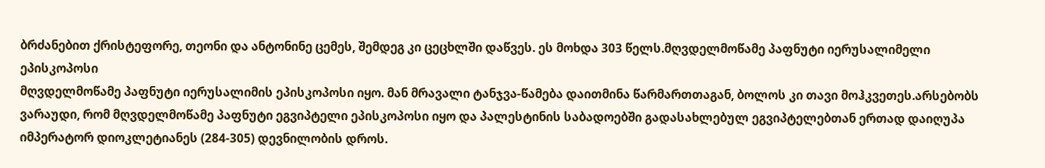ბრძანებით ქრისტეფორე, თეონი და ანტონინე ცემეს, შემდეგ კი ცეცხლში დაწვეს. ეს მოხდა 303 წელს.მღვდელმოწამე პაფნუტი იერუსალიმელი ეპისკოპოსი
მღვდელმოწამე პაფნუტი იერუსალიმის ეპისკოპოსი იყო. მან მრავალი ტანჯვა-წამება დაითმინა წარმართთაგან, ბოლოს კი თავი მოჰკვეთეს.არსებობს ვარაუდი, რომ მღვდელმოწამე პაფნუტი ეგვიპტელი ეპისკოპოსი იყო და პალესტინის საბადოებში გადასახლებულ ეგვიპტელებთან ერთად დაიღუპა იმპერატორ დიოკლეტიანეს (284-305) დევნილობის დროს.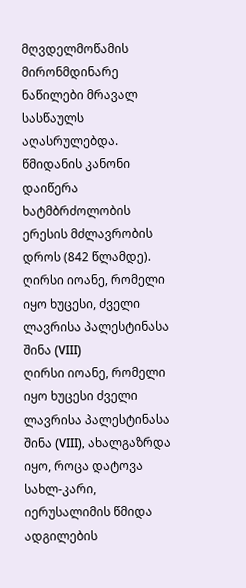მღვდელმოწამის მირონმდინარე ნაწილები მრავალ სასწაულს აღასრულებდა. წმიდანის კანონი დაიწერა ხატმბრძოლობის ერესის მძლავრობის დროს (842 წლამდე).
ღირსი იოანე, რომელი იყო ხუცესი, ძველი ლავრისა პალესტინასა შინა (VIII)
ღირსი იოანე, რომელი იყო ხუცესი ძველი ლავრისა პალესტინასა შინა (VIII), ახალგაზრდა იყო, როცა დატოვა სახლ-კარი, იერუსალიმის წმიდა ადგილების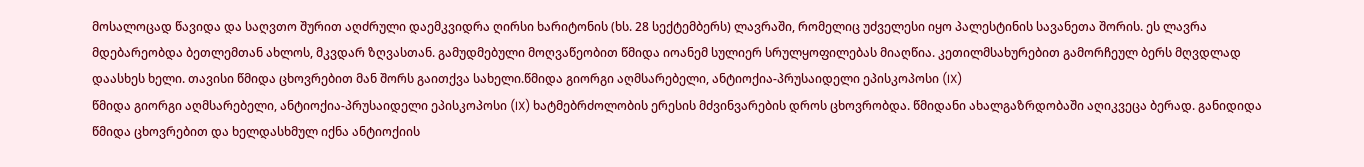მოსალოცად წავიდა და საღვთო შურით აღძრული დაემკვიდრა ღირსი ხარიტონის (ხს. 28 სექტემბერს) ლავრაში, რომელიც უძველესი იყო პალესტინის სავანეთა შორის. ეს ლავრა მდებარეობდა ბეთლემთან ახლოს, მკვდარ ზღვასთან. გამუდმებული მოღვაწეობით წმიდა იოანემ სულიერ სრულყოფილებას მიაღწია. კეთილმსახურებით გამორჩეულ ბერს მღვდლად დაასხეს ხელი. თავისი წმიდა ცხოვრებით მან შორს გაითქვა სახელი.წმიდა გიორგი აღმსარებელი, ანტიოქია-პრუსაიდელი ეპისკოპოსი (IX)
წმიდა გიორგი აღმსარებელი, ანტიოქია-პრუსაიდელი ეპისკოპოსი (IX) ხატმებრძოლობის ერესის მძვინვარების დროს ცხოვრობდა. წმიდანი ახალგაზრდობაში აღიკვეცა ბერად. განიდიდა წმიდა ცხოვრებით და ხელდასხმულ იქნა ანტიოქიის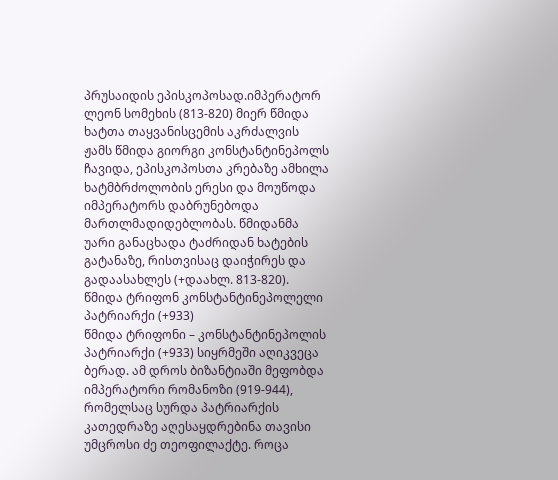პრუსაიდის ეპისკოპოსად.იმპერატორ ლეონ სომეხის (813-820) მიერ წმიდა ხატთა თაყვანისცემის აკრძალვის ჟამს წმიდა გიორგი კონსტანტინეპოლს ჩავიდა, ეპისკოპოსთა კრებაზე ამხილა ხატმბრძოლობის ერესი და მოუწოდა იმპერატორს დაბრუნებოდა მართლმადიდებლობას. წმიდანმა უარი განაცხადა ტაძრიდან ხატების გატანაზე, რისთვისაც დაიჭირეს და გადაასახლეს (+დაახლ. 813-820).
წმიდა ტრიფონ კონსტანტინეპოლელი პატრიარქი (+933)
წმიდა ტრიფონი – კონსტანტინეპოლის პატრიარქი (+933) სიყრმეში აღიკვეცა ბერად. ამ დროს ბიზანტიაში მეფობდა იმპერატორი რომანოზი (919-944), რომელსაც სურდა პატრიარქის კათედრაზე აღესაყდრებინა თავისი უმცროსი ძე თეოფილაქტე. როცა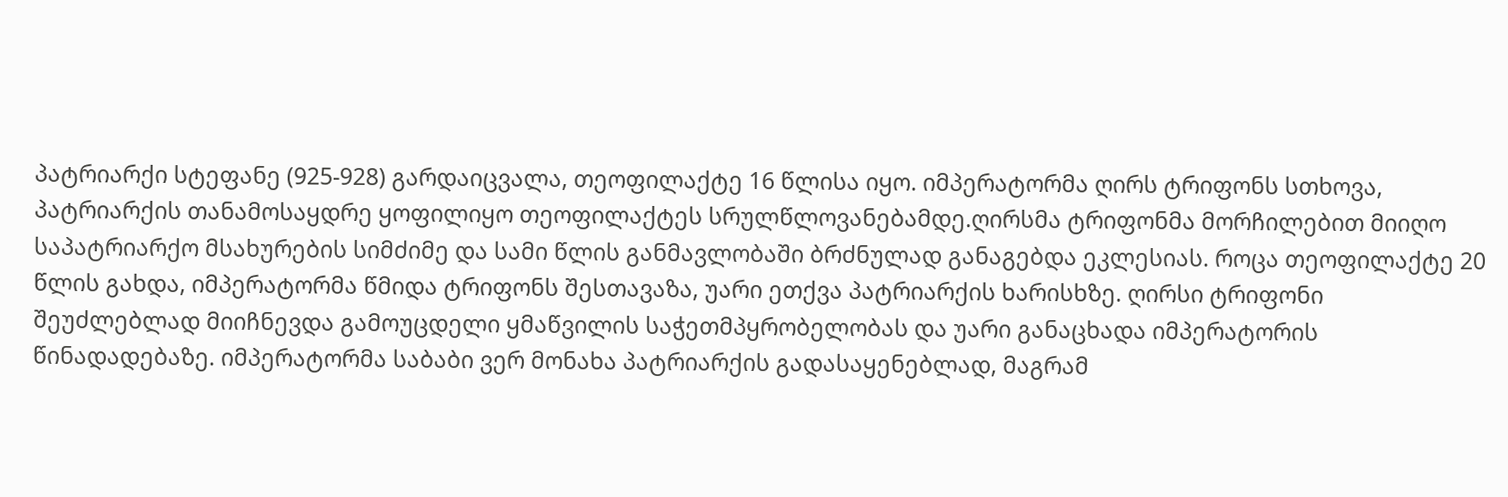პატრიარქი სტეფანე (925-928) გარდაიცვალა, თეოფილაქტე 16 წლისა იყო. იმპერატორმა ღირს ტრიფონს სთხოვა, პატრიარქის თანამოსაყდრე ყოფილიყო თეოფილაქტეს სრულწლოვანებამდე.ღირსმა ტრიფონმა მორჩილებით მიიღო საპატრიარქო მსახურების სიმძიმე და სამი წლის განმავლობაში ბრძნულად განაგებდა ეკლესიას. როცა თეოფილაქტე 20 წლის გახდა, იმპერატორმა წმიდა ტრიფონს შესთავაზა, უარი ეთქვა პატრიარქის ხარისხზე. ღირსი ტრიფონი შეუძლებლად მიიჩნევდა გამოუცდელი ყმაწვილის საჭეთმპყრობელობას და უარი განაცხადა იმპერატორის წინადადებაზე. იმპერატორმა საბაბი ვერ მონახა პატრიარქის გადასაყენებლად, მაგრამ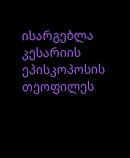ისარგებლა კესარიის ეპისკოპოსის თეოფილეს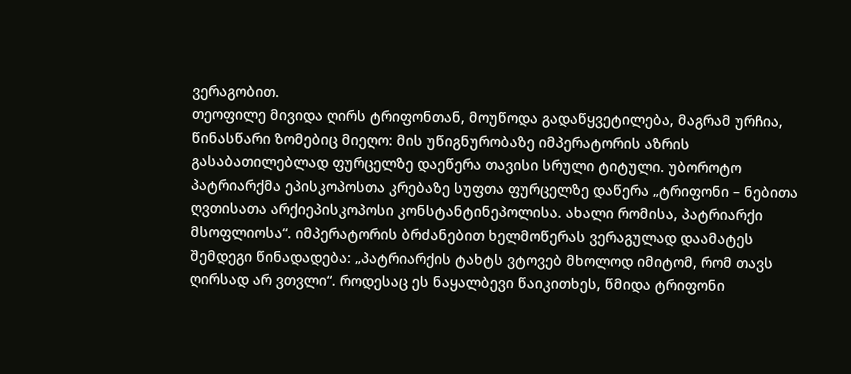ვერაგობით.
თეოფილე მივიდა ღირს ტრიფონთან, მოუწოდა გადაწყვეტილება, მაგრამ ურჩია, წინასწარი ზომებიც მიეღო: მის უწიგნურობაზე იმპერატორის აზრის გასაბათილებლად ფურცელზე დაეწერა თავისი სრული ტიტული. უბოროტო პატრიარქმა ეპისკოპოსთა კრებაზე სუფთა ფურცელზე დაწერა „ტრიფონი – ნებითა ღვთისათა არქიეპისკოპოსი კონსტანტინეპოლისა. ახალი რომისა, პატრიარქი მსოფლიოსა“. იმპერატორის ბრძანებით ხელმოწერას ვერაგულად დაამატეს შემდეგი წინადადება: „პატრიარქის ტახტს ვტოვებ მხოლოდ იმიტომ, რომ თავს ღირსად არ ვთვლი“. როდესაც ეს ნაყალბევი წაიკითხეს, წმიდა ტრიფონი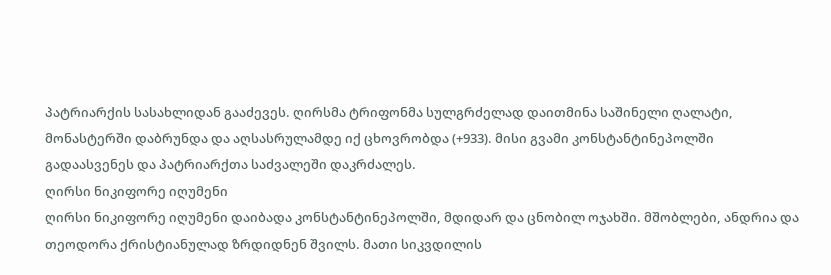პატრიარქის სასახლიდან გააძევეს. ღირსმა ტრიფონმა სულგრძელად დაითმინა საშინელი ღალატი, მონასტერში დაბრუნდა და აღსასრულამდე იქ ცხოვრობდა (+933). მისი გვამი კონსტანტინეპოლში გადაასვენეს და პატრიარქთა საძვალეში დაკრძალეს.
ღირსი ნიკიფორე იღუმენი
ღირსი ნიკიფორე იღუმენი დაიბადა კონსტანტინეპოლში, მდიდარ და ცნობილ ოჯახში. მშობლები, ანდრია და თეოდორა ქრისტიანულად ზრდიდნენ შვილს. მათი სიკვდილის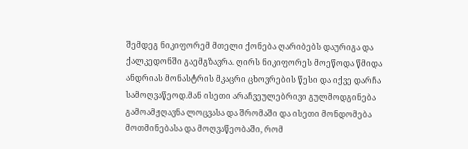შემდეგ ნიკიფორემ მთელი ქონება ღარიბებს დაურიგა და ქალკედონში გაემგზავრა. ღირს ნიკიფორეს მოეწოდა წმიდა ანდრიას მონასტრის მკაცრი ცხოვრების წესი და იქვე დარჩა სამოღვაწეოდ.მან ისეთი არაჩვეულებრივი გულმოდგინება გამოამჟღავნა ლოცვასა და შრომაში და ისეთი მონდომება მოთმინებასა და მოღვაწეობაში, რომ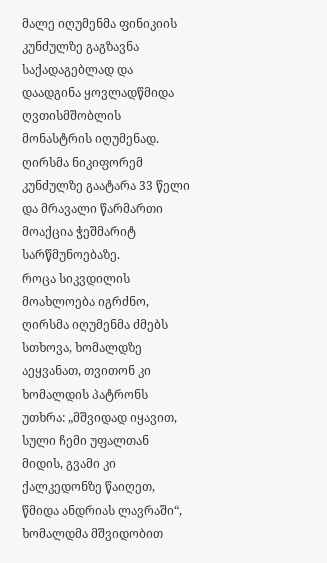მალე იღუმენმა ფინიკიის კუნძულზე გაგზავნა საქადაგებლად და დაადგინა ყოვლადწმიდა ღვთისმშობლის მონასტრის იღუმენად.
ღირსმა ნიკიფორემ კუნძულზე გაატარა 33 წელი და მრავალი წარმართი მოაქცია ჭეშმარიტ სარწმუნოებაზე.
როცა სიკვდილის მოახლოება იგრძნო, ღირსმა იღუმენმა ძმებს სთხოვა, ხომალდზე აეყვანათ, თვითონ კი ხომალდის პატრონს უთხრა: „მშვიდად იყავით, სული ჩემი უფალთან მიდის, გვამი კი ქალკედონზე წაიღეთ, წმიდა ანდრიას ლავრაში“, ხომალდმა მშვიდობით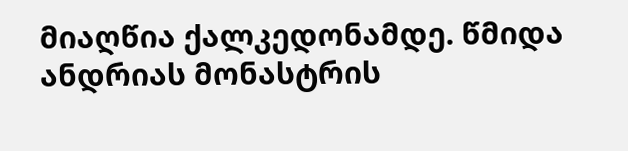მიაღწია ქალკედონამდე. წმიდა ანდრიას მონასტრის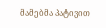მამებმა პატივით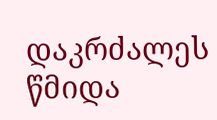დაკრძალეს წმიდა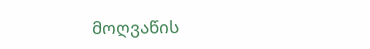მოღვაწის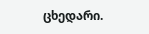ცხედარი.